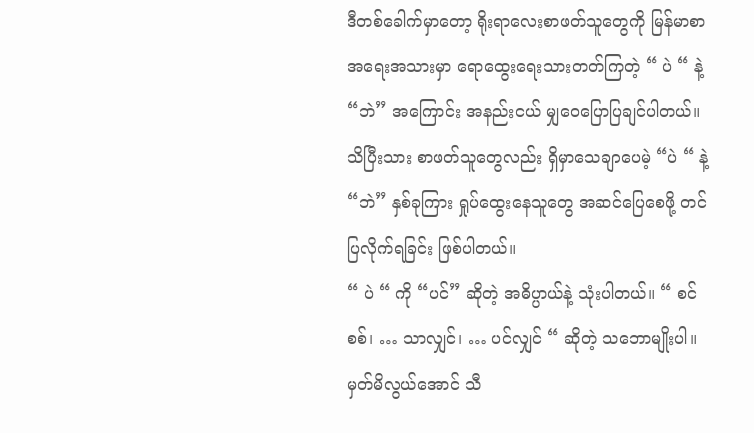ဒီတစ်ခေါက်မှာတော့ ရိုးရာလေးစာဖတ်သူတွေကို မြန်မာစာအရေးအသားမှာ ရောထွေးရေးသားတတ်ကြတဲ့ “ ပဲ “ နဲ့ “ဘဲ” အကြောင်း အနည်းငယ် မျှဝေပြောပြချင်ပါတယ်။ သိပြီးသား စာဖတ်သူတွေလည်း ရှိမှာသေချာပေမဲ့ “ပဲ “ နဲ့ “ဘဲ” နှစ်ခုကြား ရှုပ်ထွေးနေသူတွေ အဆင်ပြေစေဖို့ တင်ပြလိုက်ရခြင်း ဖြစ်ပါတယ်။
“ ပဲ “ ကို “ပင်” ဆိုတဲ့ အဓိပ္ပာယ်နဲ့ သုံးပါတယ်။ “ စင်စစ်၊ … သာလျှင်၊ … ပင်လျှင် “ ဆိုတဲ့ သဘောမျိုးပါ။ မှတ်မိလွယ်အောင် သီ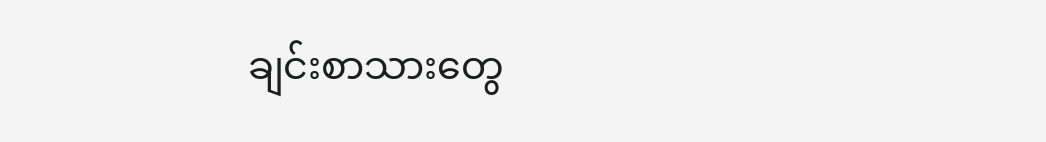ချင်းစာသားတွေ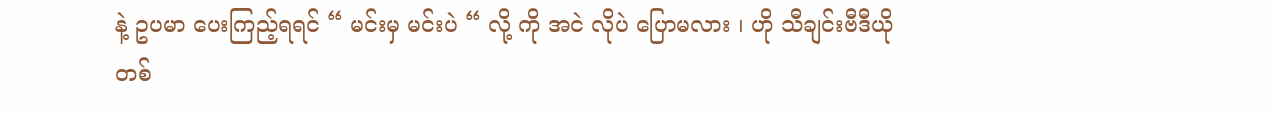နဲ့ ဥပမာ ပေးကြည့်ရရင် “ မင်းမှ မင်းပဲ “ လို့ ကို အငဲ လိုပဲ ပြောမလား ၊ ဟို သီချင်းဗီဒီယိုတစ်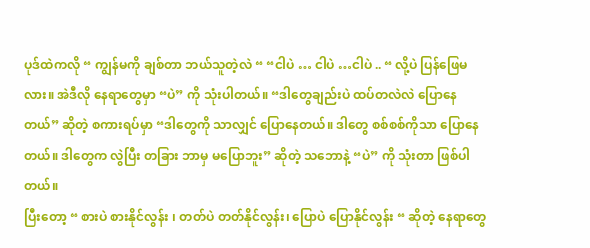ပုဒ်ထဲကလို “ ကျွန်မကို ချစ်တာ ဘယ်သူတဲ့လဲ “ “ငါပဲ … ငါပဲ …ငါပဲ .. “ လို့ပဲ ပြန်ဖြေမလား။ အဲဒီလို နေရာတွေမှာ “ပဲ” ကို သုံးပါတယ်။ “ဒါတွေချည်းပဲ ထပ်တလဲလဲ ပြောနေတယ်” ဆိုတဲ့ စကားရပ်မှာ “ဒါတွေကို သာလျှင် ပြောနေတယ်။ ဒါတွေ စစ်စစ်ကိုသာ ပြောနေတယ်။ ဒါတွေက လွဲပြီး တခြား ဘာမှ မပြောဘူး” ဆိုတဲ့ သဘောနဲ့ “ပဲ” ကို သုံးတာ ဖြစ်ပါတယ်။
ပြီးတော့ “ စားပဲ စားနိုင်လွန်း ၊ တတ်ပဲ တတ်နိုင်လွန်း၊ ပြောပဲ ပြောနိုင်လွန်း “ ဆိုတဲ့ နေရာတွေ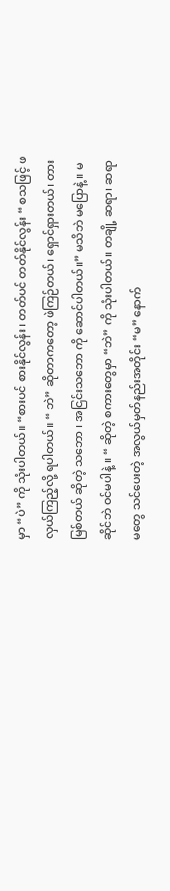မှာ “ပဲ” ကို သုံးပါတယ်။ “စားပင် စားနိုင်လွန်း ၊ တတ်ပင် တတ်နိုင်လွန်း “ စသဖြင့် ဖလှယ်ကြည့်လို့ ရပါတယ်။ “ ဘဲ” ဆိုတာကတော့ ဖဲကြဉ်တယ်၊ ရှောင်ရှားတယ်၊ တားမြစ်တယ် ဆိုတဲ့ သဘော ၊ အငြင်းသဘော ကို ဆောင်ပါတယ်။” မသိဘဲ မပြောနဲ့ ။ မဆိုင်ဘဲ ဝင်မပါနဲ့ ။ “ ဆိုတဲ့ စကားတွေမှာ “ဘဲ” ကို သုံးပါတယ်။ တချို့ ဆရာ၊ ဆရာမတွေ သင်ပေးတဲ့ အလွယ်မှတ်နည်းအတိုင်း “မ” နောက်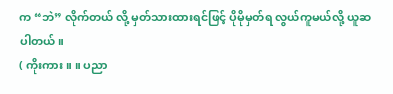က “ဘဲ” လိုက်တယ် လို့ မှတ်သားထားရင်ဖြင့် ပိုမိုမှတ်ရ လွယ်ကူမယ်လို့ ယူဆပါတယ်။
( ကိုးကား ။ ။ ပညာ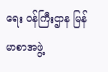ရေး ဝန်ကြီးဌာန မြန်မာစာအဖွဲ့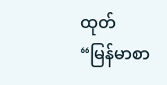ထုတ် “မြန်မာစာ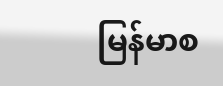မြန်မာစ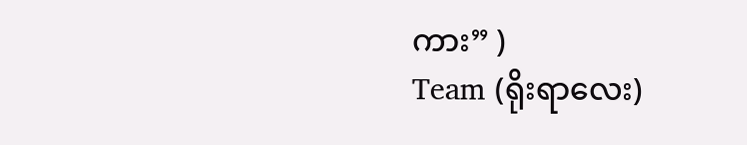ကား” )
Team (ရိုးရာလေး)